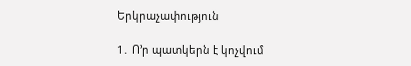Երկրաչափություն

1․ Ո՚ր պատկերն է կոչվում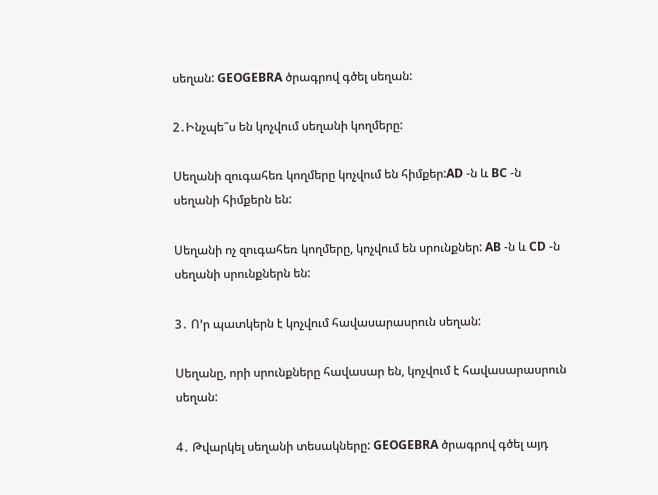սեղան: GEOGEBRA ծրագրով գծել սեղան:

2․Ինչպե՞ս են կոչվում սեղանի կողմերը:

Սեղանի զուգահեռ կողմերը կոչվում են հիմքեր:AD -ն և BC -ն սեղանի հիմքերն են:

Սեղանի ոչ զուգահեռ կողմերը, կոչվում են սրունքներ: AB -ն և CD -ն սեղանի սրունքներն են:

3․ Ո՚ր պատկերն է կոչվում հավասարասրուն սեղան:

Սեղանը, որի սրունքները հավասար են, կոչվում է հավասարասրուն սեղան:

4․ Թվարկել սեղանի տեսակները: GEOGEBRA ծրագրով գծել այդ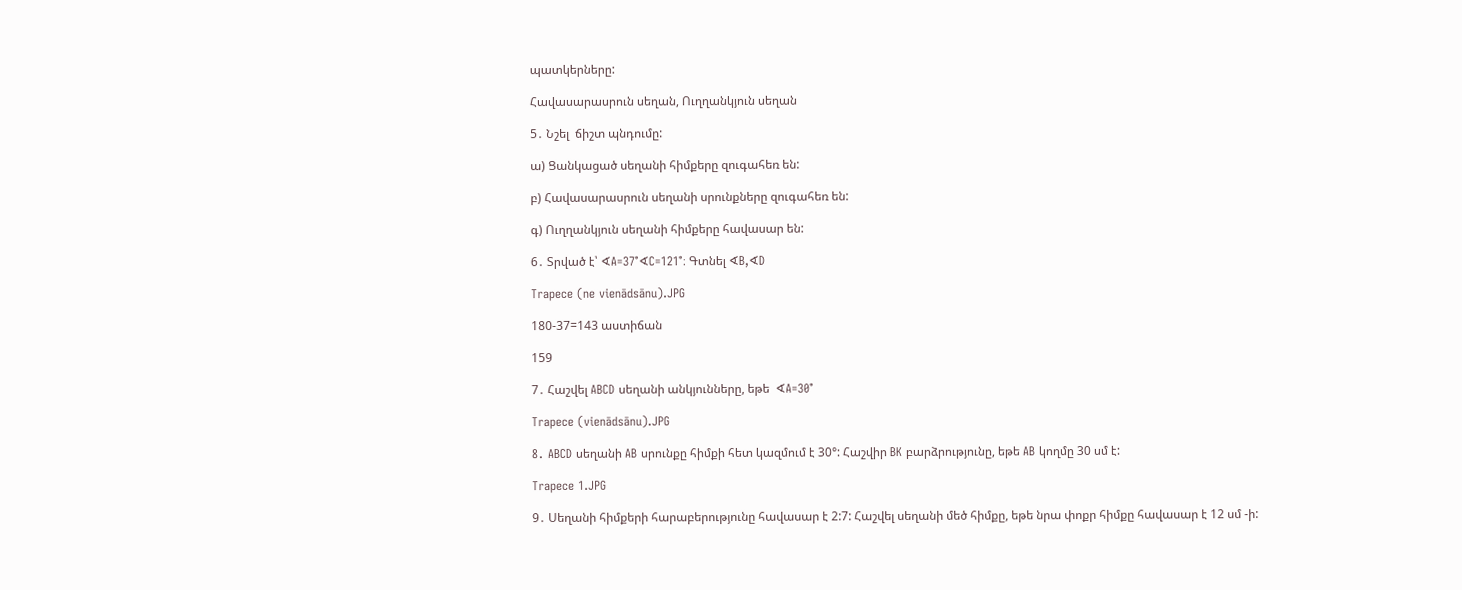պատկերները:

Հավասարասրուն սեղան, Ուղղանկյուն սեղան

5․ Նշել  ճիշտ պնդումը:

ա) Ցանկացած սեղանի հիմքերը զուգահեռ են:

բ) Հավասարասրուն սեղանի սրունքները զուգահեռ են:

գ) Ուղղանկյուն սեղանի հիմքերը հավասար են:

6․ Տրված է՝ ∢A=37°∢C=121°։ Գտնել ∢B,∢D

Trapece (ne vienādsānu).JPG

180-37=143 աստիճան

159

7․ Հաշվել ABCD սեղանի անկյունները, եթե  ∢A=30°

Trapece (vienādsānu).JPG

8․ ABCD սեղանի AB սրունքը հիմքի հետ կազմում է 30°: Հաշվիր BK բարձրությունը, եթե AB կողմը 30 սմ է:

Trapece 1.JPG

9․ Սեղանի հիմքերի հարաբերությունը հավասար է 2:7: Հաշվել սեղանի մեծ հիմքը, եթե նրա փոքր հիմքը հավասար է 12 սմ -ի: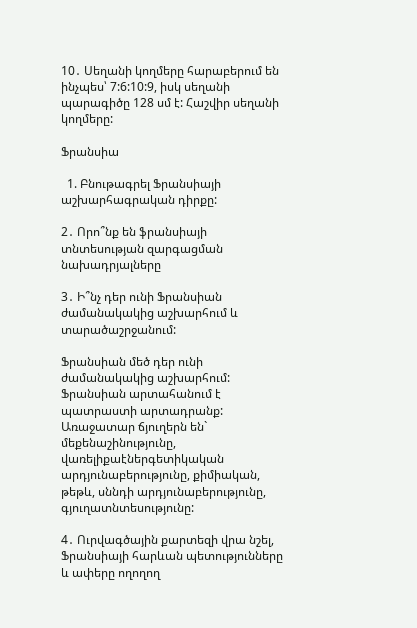10․ Սեղանի կողմերը հարաբերում են ինչպես՝ 7:6:10:9, իսկ սեղանի պարագիծը 128 սմ է: Հաշվիր սեղանի կողմերը:

Ֆրանսիա

  1. Բնութագրել Ֆրանսիայի աշխարհագրական դիրքը:

2․ Որո՞նք են ֆրանսիայի տնտեսության զարգացման նախադրյալները

3․ Ի՞նչ դեր ունի Ֆրանսիան ժամանակակից աշխարհում և տարածաշրջանում:

Ֆրանսիան մեծ դեր ունի ժամանակակից աշխարհում: Ֆրանսիան արտահանում է պատրաստի արտադրանք: Առաջատար ճյուղերն են` մեքենաշինությունը, վառելիքաէներգետիկական արդյունաբերությունը, քիմիական, թեթև, սննդի արդյունաբերությունը, գյուղատնտեսությունը:

4․ Ուրվագծային քարտեզի վրա նշել, Ֆրանսիայի հարևան պետությունները և ափերը ողողող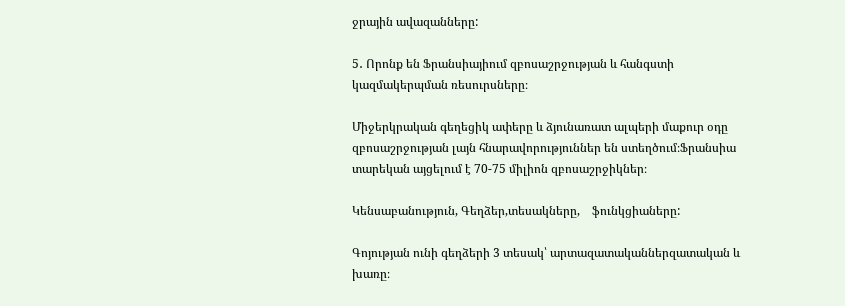ջրային ավազանները:

5․ Որոնք են Ֆրանսիայիում զբոսաշրջության և հանգստի կազմակերպման ռեսուրսները։

Միջերկրական գեղեցիկ ափերը և ձյունառատ ալպերի մաքուր օդը զբոսաշրջության լայն հնարավորություններ են ստեղծում։Ֆրանսիա տարեկան այցելում է 70-75 միլիոն զբոսաշրջիկներ։

Կենսաբանություն, Գեղձեր,տեսակները,    ֆունկցիաները:

Գոյության ունի գեղձերի 3 տեսակ՝ արտազատականներզատական և խառը։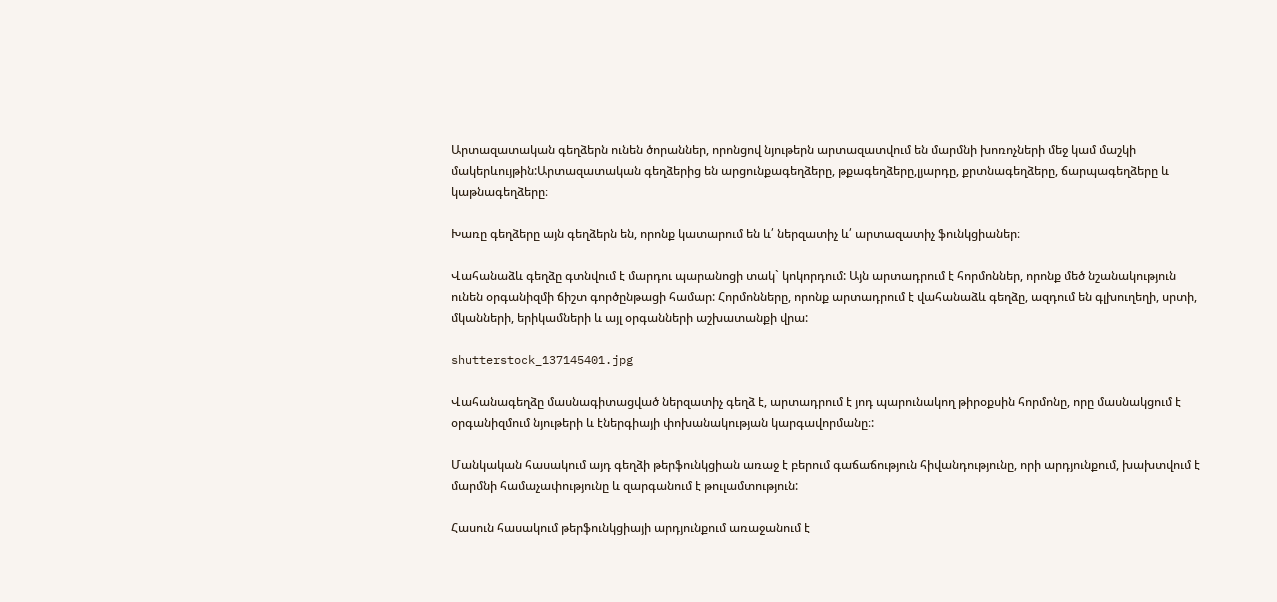Արտազատական գեղձերն ունեն ծորաններ, որոնցով նյութերն արտազատվում են մարմնի խոռոչների մեջ կամ մաշկի մակերևույթին:Արտազատական գեղձերից են արցունքագեղձերը, թքագեղձերը,լյարդը, քրտնագեղձերը, ճարպագեղձերը և կաթնագեղձերը։

Խառը գեղձերը այն գեղձերն են, որոնք կատարում են և՛ ներզատիչ և՛ արտազատիչ ֆունկցիաներ։

Վահանաձև գեղձը գտնվում է մարդու պարանոցի տակ` կոկորդում: Այն արտադրում է հորմոններ, որոնք մեծ նշանակություն ունեն օրգանիզմի ճիշտ գործընթացի համար: Հորմոնները, որոնք արտադրում է վահանաձև գեղձը, ազդում են գլխուղեղի, սրտի, մկանների, երիկամների և այլ օրգանների աշխատանքի վրա:

shutterstock_137145401.jpg

Վահանագեղձը մասնագիտացված ներզատիչ գեղձ է, արտադրում է յոդ պարունակող թիրօքսին հորմոնը, որը մասնակցում է օրգանիզմում նյութերի և էներգիայի փոխանակության կարգավորմանը։:

Մանկական հասակում այդ գեղձի թերֆունկցիան առաջ է բերում գաճաճություն հիվանդությունը, որի արդյունքում, խախտվում է մարմնի համաչափությունը և զարգանում է թուլամտություն:

Հասուն հասակում թերֆունկցիայի արդյունքում առաջանում է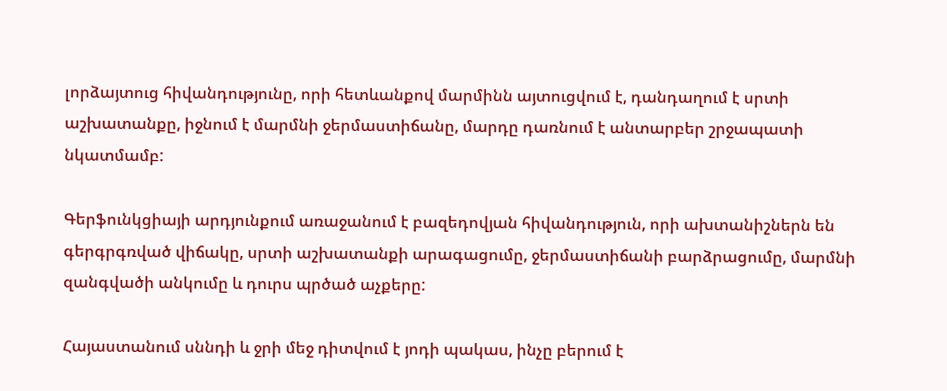լորձայտուց հիվանդությունը, որի հետևանքով մարմինն այտուցվում է, դանդաղում է սրտի աշխատանքը, իջնում է մարմնի ջերմաստիճանը, մարդը դառնում է անտարբեր շրջապատի նկատմամբ:

Գերֆունկցիայի արդյունքում առաջանում է բազեդովյան հիվանդություն, որի ախտանիշներն են գերգրգռված վիճակը, սրտի աշխատանքի արագացումը, ջերմաստիճանի բարձրացումը, մարմնի զանգվածի անկումը և դուրս պրծած աչքերը:

Հայաստանում սննդի և ջրի մեջ դիտվում է յոդի պակաս, ինչը բերում է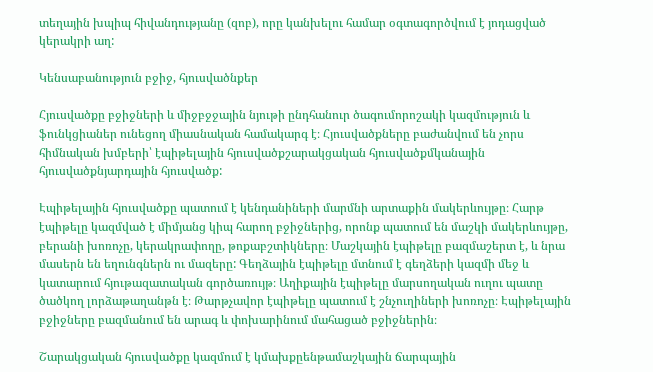տեղային խպիպ հիվանդությանը (զոբ), որը կանխելու համար օգտագործվում է յոդացված կերակրի աղ:

Կենսաբանություն բջիջ, հյուսվածնքեր

Հյուսվածքը բջիջների և միջբջջային նյութի ընդհանուր ծագումորոշակի կազմություն և ֆունկցիաներ ունեցող միասնական համակարգ է։ Հյուսվածքները բաժանվում են չորս հիմնական խմբերի՝ էպիթելային հյուսվածքշարակցական հյուսվածքմկանային հյուսվածքնյարդային հյուսվածք:

Էպիթելային հյուսվածքը պատում է կենդանիների մարմնի արտաքին մակերևույթը։ Հարթ էպիթելը կազմված է միմյանց կիպ հարող բջիջներից, որոնք պատում են մաշկի մակերևույթը, բերանի խոռոչը, կերակրափողը, թոքաբշտիկները։ Մաշկային էպիթելը բազմաշերտ է, և նրա մասերն են եղունգներն ու մազերը: Գեղձային էպիթելը մտնում է գեղձերի կազմի մեջ և կատարում հյութազատական գործառույթ։ Աղիքային էպիթելը մարսողական ուղու պատը ծածկող լորձաթաղանթն է։ Թարթչավոր էպիթելը պատում է շնչուղիների խոռոչը։ Էպիթելային բջիջները բազմանում են արագ և փոխարինում մահացած բջիջներին։

Շարակցական հյուսվածքը կազմում է կմախքըենթամաշկային ճարպային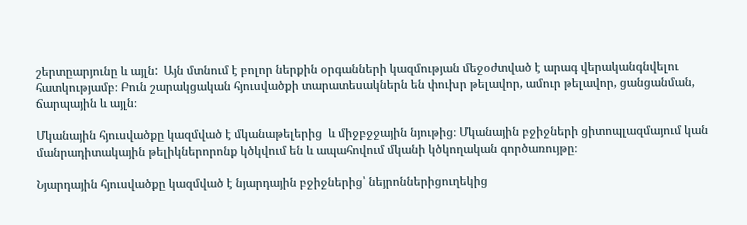շերտըարյունը և այլն:  Այն մտնում է բոլոր ներքին օրգանների կազմության մեջօժտված է արագ վերականգնվելու հատկությամբ։ Բուն շարակցական հյուսվածքի տարատեսակներն են փուխր թելավոր, ամուր թելավոր, ցանցանման, ճարպային և այլն։

Մկանային հյուսվածքը կազմված է մկանաթելերից  և միջբջջային նյութից։ Մկանային բջիջների ցիտոպլազմայում կան մանրադիտակային թելիկներորոնք կծկվում են և ապահովում մկանի կծկողական գործառույթը։

Նյարդային հյուսվածքը կազմված է նյարդային բջիջներից՝ նեյրոններիցուղեկից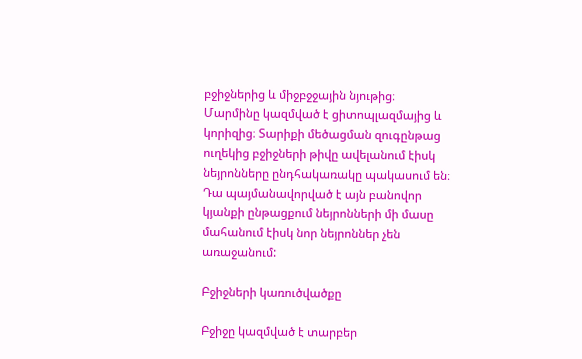բջիջներից և միջբջջային նյութից։ Մարմինը կազմված է ցիտոպլազմայից և կորիզից։ Տարիքի մեծացման զուգընթաց ուղեկից բջիջների թիվը ավելանում էիսկ նեյրոնները ընդհակառակը պակասում են։ Դա պայմանավորված է այն բանովոր կյանքի ընթացքում նեյրոնների մի մասը մահանում էիսկ նոր նեյրոններ չեն առաջանում:

Բջիջների կառուծվածքը

Բջիջը կազմված է տարբեր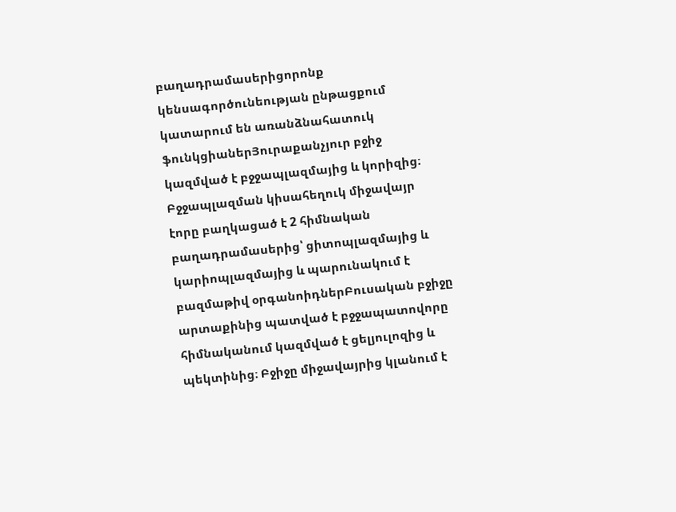բաղադրամասերիցորոնք կենսագործունեության ընթացքում կատարում են առանձնահատուկ ֆունկցիաներՅուրաքանչյուր բջիջ կազմված է բջջապլազմայից և կորիզից։ Բջջապլազման կիսահեղուկ միջավայր էորը բաղկացած է 2 հիմնական բաղադրամասերից՝ ցիտոպլազմայից և կարիոպլազմայից և պարունակում է բազմաթիվ օրգանոիդներԲուսական բջիջը արտաքինից պատված է բջջապատովորը հիմնականում կազմված է ցելյուլոզից և պեկտինից։ Բջիջը միջավայրից կլանում է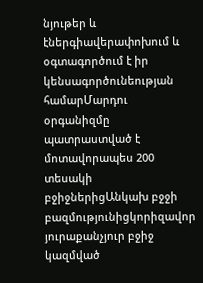նյութեր և էներգիավերափոխում և օգտագործում է իր կենսագործունեության համարՄարդու օրգանիզմը պատրաստված է մոտավորապես 200 տեսակի բջիջներիցԱնկախ բջջի բազմությունիցկորիզավոր յուրաքանչյուր բջիջ կազմված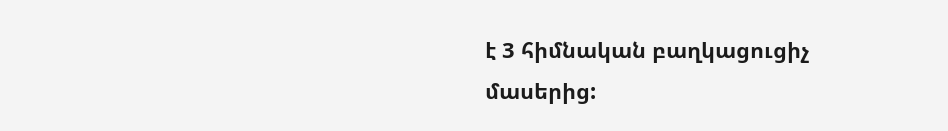է 3 հիմնական բաղկացուցիչ մասերից: